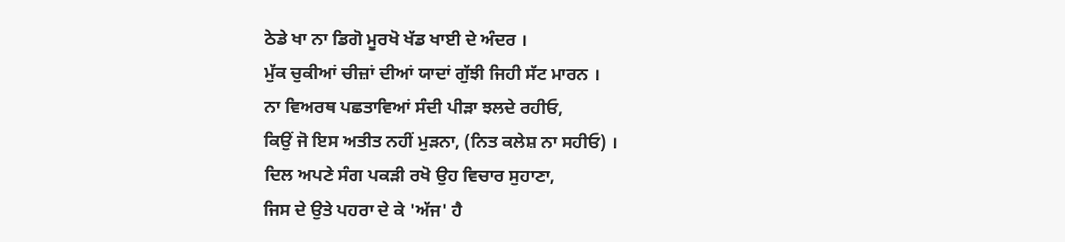ਠੇਡੇ ਖਾ ਨਾ ਡਿਗੋ ਮੂਰਖੋ ਖੱਡ ਖਾਈ ਦੇ ਅੰਦਰ ।
ਮੁੱਕ ਚੁਕੀਆਂ ਚੀਜ਼ਾਂ ਦੀਆਂ ਯਾਦਾਂ ਗੁੱਝੀ ਜਿਹੀ ਸੱਟ ਮਾਰਨ ।
ਨਾ ਵਿਅਰਥ ਪਛਤਾਵਿਆਂ ਸੰਦੀ ਪੀੜਾ ਝਲਦੇ ਰਹੀਓ,
ਕਿਉਂ ਜੋ ਇਸ ਅਤੀਤ ਨਹੀਂ ਮੁੜਨਾ, (ਨਿਤ ਕਲੇਸ਼ ਨਾ ਸਹੀਓ) ।
ਦਿਲ ਅਪਣੇ ਸੰਗ ਪਕੜੀ ਰਖੋ ਉਹ ਵਿਚਾਰ ਸੁਹਾਣਾ,
ਜਿਸ ਦੇ ਉਤੇ ਪਹਰਾ ਦੇ ਕੇ 'ਅੱਜ' ਹੈ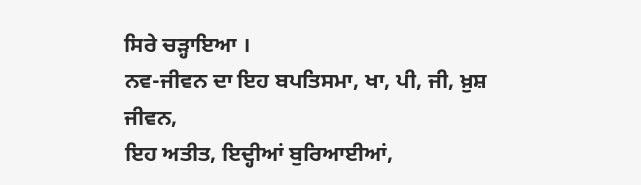ਸਿਰੇ ਚੜ੍ਹਾਇਆ ।
ਨਵ-ਜੀਵਨ ਦਾ ਇਹ ਬਪਤਿਸਮਾ, ਖਾ, ਪੀ, ਜੀ, ਖ਼ੁਸ਼ ਜੀਵਨ,
ਇਹ ਅਤੀਤ, ਇਦ੍ਹੀਆਂ ਬੁਰਿਆਈਆਂ,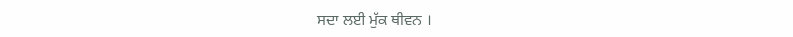ਸਦਾ ਲਈ ਮੁੱਕ ਥੀਵਨ ।